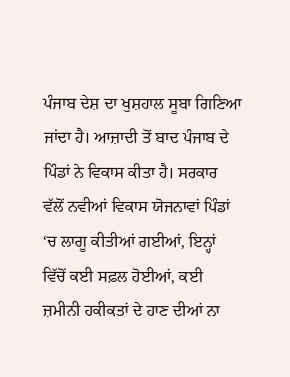ਪੰਜਾਬ ਦੇਸ਼ ਦਾ ਖੁਸ਼ਹਾਲ ਸੂਬਾ ਗਿਣਿਆ ਜਾਂਦਾ ਹੈ। ਆਜ਼ਾਦੀ ਤੋਂ ਬਾਦ ਪੰਜਾਬ ਦੇ ਪਿੰਡਾਂ ਨੇ ਵਿਕਾਸ ਕੀਤਾ ਹੈ। ਸਰਕਾਰ ਵੱਲੋਂ ਨਵੀਆਂ ਵਿਕਾਸ ਯੋਜਨਾਵਾਂ ਪਿੰਡਾਂ ‘ਚ ਲਾਗੂ ਕੀਤੀਆਂ ਗਈਆਂ, ਇਨ੍ਹਾਂ ਵਿੱਚੋਂ ਕਈ ਸਫ਼ਲ ਹੋਈਆਂ, ਕਈ ਜ਼ਮੀਨੀ ਹਕੀਕਤਾਂ ਦੇ ਹਾਣ ਦੀਆਂ ਨਾ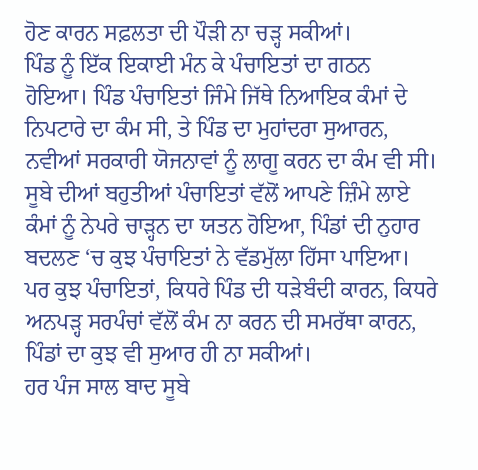ਹੋਣ ਕਾਰਨ ਸਫ਼ਲਤਾ ਦੀ ਪੌੜੀ ਨਾ ਚੜ੍ਹ ਸਕੀਆਂ।
ਪਿੰਡ ਨੂੰ ਇੱਕ ਇਕਾਈ ਮੰਨ ਕੇ ਪੰਚਾਇਤਾਂ ਦਾ ਗਠਨ ਹੋਇਆ। ਪਿੰਡ ਪੰਚਾਇਤਾਂ ਜਿੰਮੇ ਜਿੱਥੇ ਨਿਆਇਕ ਕੰਮਾਂ ਦੇ ਨਿਪਟਾਰੇ ਦਾ ਕੰਮ ਸੀ, ਤੇ ਪਿੰਡ ਦਾ ਮੁਹਾਂਦਰਾ ਸੁਆਰਨ, ਨਵੀਆਂ ਸਰਕਾਰੀ ਯੋਜਨਾਵਾਂ ਨੂੰ ਲਾਗੂ ਕਰਨ ਦਾ ਕੰਮ ਵੀ ਸੀ। ਸੂਬੇ ਦੀਆਂ ਬਹੁਤੀਆਂ ਪੰਚਾਇਤਾਂ ਵੱਲੋਂ ਆਪਣੇ ਜ਼ਿੰਮੇ ਲਾਏ ਕੰਮਾਂ ਨੂੰ ਨੇਪਰੇ ਚਾੜ੍ਹਨ ਦਾ ਯਤਨ ਹੋਇਆ, ਪਿੰਡਾਂ ਦੀ ਨੁਹਾਰ ਬਦਲਣ ‘ਚ ਕੁਝ ਪੰਚਾਇਤਾਂ ਨੇ ਵੱਡਮੁੱਲਾ ਹਿੱਸਾ ਪਾਇਆ। ਪਰ ਕੁਝ ਪੰਚਾਇਤਾਂ, ਕਿਧਰੇ ਪਿੰਡ ਦੀ ਧੜੇਬੰਦੀ ਕਾਰਨ, ਕਿਧਰੇ ਅਨਪੜ੍ਹ ਸਰਪੰਚਾਂ ਵੱਲੋਂ ਕੰਮ ਨਾ ਕਰਨ ਦੀ ਸਮਰੱਥਾ ਕਾਰਨ, ਪਿੰਡਾਂ ਦਾ ਕੁਝ ਵੀ ਸੁਆਰ ਹੀ ਨਾ ਸਕੀਆਂ।
ਹਰ ਪੰਜ ਸਾਲ ਬਾਦ ਸੂਬੇ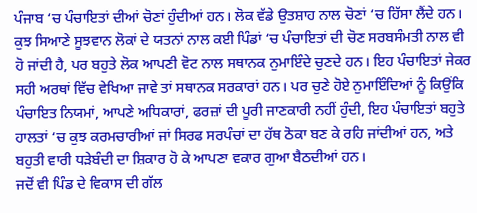ਪੰਜਾਬ ‘ਚ ਪੰਚਾਇਤਾਂ ਦੀਆਂ ਚੋਣਾਂ ਹੁੰਦੀਆਂ ਹਨ। ਲੋਕ ਵੱਡੇ ਉਤਸ਼ਾਹ ਨਾਲ ਚੋਣਾਂ ‘ਚ ਹਿੱਸਾ ਲੈਂਦੇ ਹਨ। ਕੁਝ ਸਿਆਣੇ ਸੂਝਵਾਨ ਲੋਕਾਂ ਦੇ ਯਤਨਾਂ ਨਾਲ ਕਈ ਪਿੰਡਾਂ ‘ਚ ਪੰਚਾਇਤਾਂ ਦੀ ਚੋਣ ਸਰਬਸੰਮਤੀ ਨਾਲ ਵੀ ਹੋ ਜਾਂਦੀ ਹੈ, ਪਰ ਬਹੁਤੇ ਲੋਕ ਆਪਣੀ ਵੋਟ ਨਾਲ ਸਥਾਨਕ ਨੁਮਾਇੰਦੇ ਚੁਣਦੇ ਹਨ। ਇਹ ਪੰਚਾਇਤਾਂ ਜੇਕਰ ਸਹੀ ਅਰਥਾਂ ਵਿੱਚ ਵੇਖਿਆ ਜਾਵੇ ਤਾਂ ਸਥਾਨਕ ਸਰਕਾਰਾਂ ਹਨ। ਪਰ ਚੁਣੇ ਹੋਏ ਨੁਮਾਇੰਦਿਆਂ ਨੂੰ ਕਿਉਂਕਿ ਪੰਚਾਇਤ ਨਿਯਮਾਂ, ਆਪਣੇ ਅਧਿਕਾਰਾਂ, ਫਰਜ਼ਾਂ ਦੀ ਪੂਰੀ ਜਾਣਕਾਰੀ ਨਹੀਂ ਹੁੰਦੀ, ਇਹ ਪੰਚਾਇਤਾਂ ਬਹੁਤੇ ਹਾਲਤਾਂ ‘ਚ ਕੁਝ ਕਰਮਚਾਰੀਆਂ ਜਾਂ ਸਿਰਫ ਸਰਪੰਚਾਂ ਦਾ ਹੱਥ ਠੋਕਾ ਬਣ ਕੇ ਰਹਿ ਜਾਂਦੀਆਂ ਹਨ, ਅਤੇ ਬਹੁਤੀ ਵਾਰੀ ਧੜੇਬੰਦੀ ਦਾ ਸ਼ਿਕਾਰ ਹੋ ਕੇ ਆਪਣਾ ਵਕਾਰ ਗੁਆ ਬੈਠਦੀਆਂ ਹਨ।
ਜਦੋਂ ਵੀ ਪਿੰਡ ਦੇ ਵਿਕਾਸ ਦੀ ਗੱਲ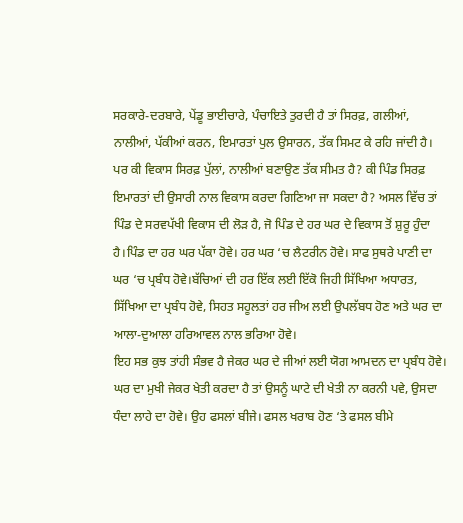ਸਰਕਾਰੇ-ਦਰਬਾਰੇ, ਪੇਂਡੂ ਭਾਈਚਾਰੇ, ਪੰਚਾਇਤੇ ਤੁਰਦੀ ਹੈ ਤਾਂ ਸਿਰਫ਼, ਗਲੀਆਂ, ਨਾਲੀਆਂ, ਪੱਕੀਆਂ ਕਰਨ, ਇਮਾਰਤਾਂ ਪੁਲ ਉਸਾਰਨ, ਤੱਕ ਸਿਮਟ ਕੇ ਰਹਿ ਜਾਂਦੀ ਹੈ। ਪਰ ਕੀ ਵਿਕਾਸ ਸਿਰਫ਼ ਪੁੱਲਾਂ, ਨਾਲੀਆਂ ਬਣਾਉਣ ਤੱਕ ਸੀਮਤ ਹੈ? ਕੀ ਪਿੰਡ ਸਿਰਫ਼ ਇਮਾਰਤਾਂ ਦੀ ਉਸਾਰੀ ਨਾਲ ਵਿਕਾਸ ਕਰਦਾ ਗਿਣਿਆ ਜਾ ਸਕਦਾ ਹੈ? ਅਸਲ ਵਿੱਚ ਤਾਂ ਪਿੰਡ ਦੇ ਸਰਵਪੱਖੀ ਵਿਕਾਸ ਦੀ ਲੋੜ ਹੈ, ਜੋ ਪਿੰਡ ਦੇ ਹਰ ਘਰ ਦੇ ਵਿਕਾਸ ਤੋਂ ਸ਼ੁਰੂ ਹੁੰਦਾ ਹੈ।ਪਿੰਡ ਦਾ ਹਰ ਘਰ ਪੱਕਾ ਹੋਵੇ। ਹਰ ਘਰ ‘ਚ ਲੈਟਰੀਨ ਹੋਵੇ। ਸਾਫ ਸੁਥਰੇ ਪਾਣੀ ਦਾ ਘਰ ‘ਚ ਪ੍ਰਬੰਧ ਹੋਵੇ।ਬੱਚਿਆਂ ਦੀ ਹਰ ਇੱਕ ਲਈ ਇੱਕੋ ਜਿਹੀ ਸਿੱਖਿਆ ਅਧਾਰਤ, ਸਿੱਖਿਆ ਦਾ ਪ੍ਰਬੰਧ ਹੋਵੇ, ਸਿਹਤ ਸਹੂਲਤਾਂ ਹਰ ਜੀਅ ਲਈ ਉਪਲੱਬਧ ਹੋਣ ਅਤੇ ਘਰ ਦਾ ਆਲਾ-ਦੁਆਲਾ ਹਰਿਆਵਲ ਨਾਲ ਭਰਿਆ ਹੋਵੇ।
ਇਹ ਸਭ ਕੁਝ ਤਾਂਹੀ ਸੰਭਵ ਹੈ ਜੇਕਰ ਘਰ ਦੇ ਜੀਆਂ ਲਈ ਯੋਗ ਆਮਦਨ ਦਾ ਪ੍ਰਬੰਧ ਹੋਵੇ। ਘਰ ਦਾ ਮੁਖੀ ਜੇਕਰ ਖੇਤੀ ਕਰਦਾ ਹੈ ਤਾਂ ਉਸਨੂੰ ਘਾਟੇ ਦੀ ਖੇਤੀ ਨਾ ਕਰਨੀ ਪਵੇ, ਉਸਦਾ ਧੰਦਾ ਲਾਹੇ ਦਾ ਹੋਵੇ। ਉਹ ਫਸਲਾਂ ਬੀਜੇ। ਫਸਲ ਖਰਾਬ ਹੋਣ ‘ਤੇ ਫਸਲ ਬੀਮੇ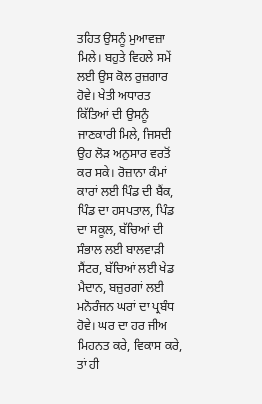ਤਹਿਤ ਉਸਨੂੰ ਮੁਆਵਜ਼ਾ ਮਿਲੇ। ਬਹੁਤੇ ਵਿਹਲੇ ਸਮੇਂ ਲਈ ਉਸ ਕੋਲ ਰੁਜ਼ਗਾਰ ਹੋਵੇ। ਖੇਤੀ ਅਧਾਰਤ ਕਿੱਤਿਆਂ ਦੀ ਉਸਨੂੰ ਜਾਣਕਾਰੀ ਮਿਲੇ, ਜਿਸਦੀ ਉਹ ਲੋੜ ਅਨੁਸਾਰ ਵਰਤੋਂ ਕਰ ਸਕੇ। ਰੋਜ਼ਾਨਾ ਕੰਮਾਂ ਕਾਰਾਂ ਲਈ ਪਿੰਡ ਦੀ ਬੈਂਕ, ਪਿੰਡ ਦਾ ਹਸਪਤਾਲ, ਪਿੰਡ ਦਾ ਸਕੂਲ, ਬੱਚਿਆਂ ਦੀ ਸੰਭਾਲ ਲਈ ਬਾਲਵਾੜੀ ਸੈਂਟਰ, ਬੱਚਿਆਂ ਲਈ ਖੇਡ ਮੈਦਾਨ, ਬਜ਼ੁਰਗਾਂ ਲਈ ਮਨੋਰੰਜਨ ਘਰਾਂ ਦਾ ਪ੍ਰਬੰਧ ਹੋਵੇ। ਘਰ ਦਾ ਹਰ ਜੀਅ ਮਿਹਨਤ ਕਰੇ, ਵਿਕਾਸ ਕਰੇ, ਤਾਂ ਹੀ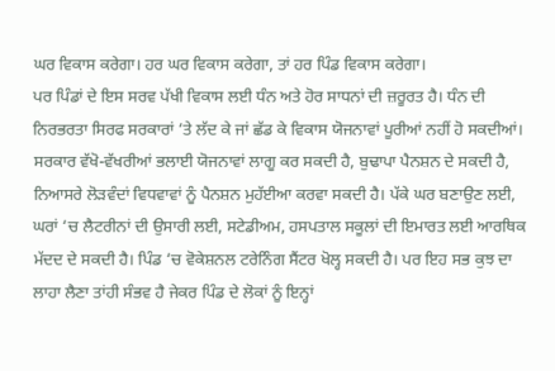ਘਰ ਵਿਕਾਸ ਕਰੇਗਾ। ਹਰ ਘਰ ਵਿਕਾਸ ਕਰੇਗਾ, ਤਾਂ ਹਰ ਪਿੰਡ ਵਿਕਾਸ ਕਰੇਗਾ।
ਪਰ ਪਿੰਡਾਂ ਦੇ ਇਸ ਸਰਵ ਪੱਖੀ ਵਿਕਾਸ ਲਈ ਧੰਨ ਅਤੇ ਹੋਰ ਸਾਧਨਾਂ ਦੀ ਜ਼ਰੂਰਤ ਹੈ। ਧੰਨ ਦੀ ਨਿਰਭਰਤਾ ਸਿਰਫ ਸਰਕਾਰਾਂ ‘ਤੇ ਲੱਦ ਕੇ ਜਾਂ ਛੱਡ ਕੇ ਵਿਕਾਸ ਯੋਜਨਾਵਾਂ ਪੂਰੀਆਂ ਨਹੀਂ ਹੋ ਸਕਦੀਆਂ। ਸਰਕਾਰ ਵੱਖੋ-ਵੱਖਰੀਆਂ ਭਲਾਈ ਯੋਜਨਾਵਾਂ ਲਾਗੂ ਕਰ ਸਕਦੀ ਹੈ, ਬੁਢਾਪਾ ਪੈਨਸ਼ਨ ਦੇ ਸਕਦੀ ਹੈ, ਨਿਆਸਰੇ ਲੋੜਵੰਦਾਂ ਵਿਧਵਾਵਾਂ ਨੂੰ ਪੈਨਸ਼ਨ ਮੁਹੱਈਆ ਕਰਵਾ ਸਕਦੀ ਹੈ। ਪੱਕੇ ਘਰ ਬਣਾਉਣ ਲਈ, ਘਰਾਂ ‘ਚ ਲੈਟਰੀਨਾਂ ਦੀ ਉਸਾਰੀ ਲਈ, ਸਟੇਡੀਅਮ, ਹਸਪਤਾਲ ਸਕੂਲਾਂ ਦੀ ਇਮਾਰਤ ਲਈ ਆਰਥਿਕ ਮੱਦਦ ਦੇ ਸਕਦੀ ਹੈ। ਪਿੰਡ ‘ਚ ਵੋਕੇਸ਼ਨਲ ਟਰੇਨਿੰਗ ਸੈਂਟਰ ਖੋਲ੍ਹ ਸਕਦੀ ਹੈ। ਪਰ ਇਹ ਸਭ ਕੁਝ ਦਾ ਲਾਹਾ ਲੈਣਾ ਤਾਂਹੀ ਸੰਭਵ ਹੈ ਜੇਕਰ ਪਿੰਡ ਦੇ ਲੋਕਾਂ ਨੂੰ ਇਨ੍ਹਾਂ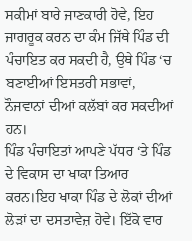ਸਕੀਮਾਂ ਬਾਰੇ ਜਾਣਕਾਰੀ ਹੋਵੇ, ਇਹ ਜਾਗਰੂਕ ਕਰਨ ਦਾ ਕੰਮ ਜਿੱਥੇ ਪਿੰਡ ਦੀ ਪੰਚਾਇਤ ਕਰ ਸਕਦੀ ਹੈ, ਉਥੇ ਪਿੰਡ ‘ਚ ਬਣਾਈਆਂ ਇਸਤਰੀ ਸਭਾਵਾਂ, ਨੌਜਵਾਨਾਂ ਦੀਆਂ ਕਲੱਬਾਂ ਕਰ ਸਕਦੀਆਂ ਹਨ।
ਪਿੰਡ ਪੰਚਾਇਤਾਂ ਆਪਣੇ ਪੱਧਰ ‘ਤੇ ਪਿੰਡ ਦੇ ਵਿਕਾਸ ਦਾ ਖਾਕਾ ਤਿਆਰ ਕਰਨ।ਇਹ ਖਾਕਾ ਪਿੰਡ ਦੇ ਲੋਕਾਂ ਦੀਆਂ ਲੋੜਾਂ ਦਾ ਦਸਤਾਵੇਜ਼ ਹੋਵੇ। ਇੱਕੋ ਵਾਰ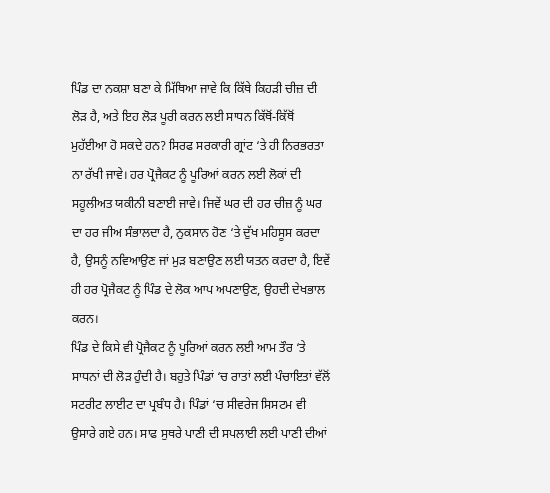ਪਿੰਡ ਦਾ ਨਕਸ਼ਾ ਬਣਾ ਕੇ ਮਿੱਥਿਆ ਜਾਵੇ ਕਿ ਕਿੱਥੇ ਕਿਹੜੀ ਚੀਜ਼ ਦੀ ਲੋੜ ਹੈ, ਅਤੇ ਇਹ ਲੋੜ ਪੂਰੀ ਕਰਨ ਲਈ ਸਾਧਨ ਕਿੱਥੋਂ-ਕਿੱਥੋਂ ਮੁਹੱਈਆ ਹੋ ਸਕਦੇ ਹਨ? ਸਿਰਫ ਸਰਕਾਰੀ ਗ੍ਰਾਂਟ ‘ਤੇ ਹੀ ਨਿਰਭਰਤਾ ਨਾ ਰੱਖੀ ਜਾਵੇ। ਹਰ ਪ੍ਰੋਜੈਕਟ ਨੂੰ ਪੂਰਿਆਂ ਕਰਨ ਲਈ ਲੋਕਾਂ ਦੀ ਸਹੂਲੀਅਤ ਯਕੀਨੀ ਬਣਾਈ ਜਾਵੇ। ਜਿਵੇਂ ਘਰ ਦੀ ਹਰ ਚੀਜ਼ ਨੂੰ ਘਰ ਦਾ ਹਰ ਜੀਅ ਸੰਭਾਲਦਾ ਹੈ, ਨੁਕਸਾਨ ਹੋਣ ‘ਤੇ ਦੁੱਖ ਮਹਿਸੂਸ ਕਰਦਾ ਹੈ, ਉਸਨੂੰ ਨਵਿਆਉਣ ਜਾਂ ਮੁੜ ਬਣਾਉਣ ਲਈ ਯਤਨ ਕਰਦਾ ਹੈ, ਇਵੇਂ ਹੀ ਹਰ ਪ੍ਰੋਜੈਕਟ ਨੂੰ ਪਿੰਡ ਦੇ ਲੋਕ ਆਪ ਅਪਣਾਉਣ, ਉਹਦੀ ਦੇਖਭਾਲ ਕਰਨ।
ਪਿੰਡ ਦੇ ਕਿਸੇ ਵੀ ਪ੍ਰੋਜੈਕਟ ਨੂੰ ਪੂਰਿਆਂ ਕਰਨ ਲਈ ਆਮ ਤੌਰ ‘ਤੇ ਸਾਧਨਾਂ ਦੀ ਲੋੜ ਹੁੰਦੀ ਹੈ। ਬਹੁਤੇ ਪਿੰਡਾਂ ‘ਚ ਰਾਤਾਂ ਲਈ ਪੰਚਾਇਤਾਂ ਵੱਲੋਂ ਸਟਰੀਟ ਲਾਈਟ ਦਾ ਪ੍ਰਬੰਧ ਹੈ। ਪਿੰਡਾਂ ‘ਚ ਸੀਵਰੇਜ ਸਿਸਟਮ ਵੀ ਉਸਾਰੇ ਗਏ ਹਨ। ਸਾਫ ਸੁਥਰੇ ਪਾਣੀ ਦੀ ਸਪਲਾਈ ਲਈ ਪਾਣੀ ਦੀਆਂ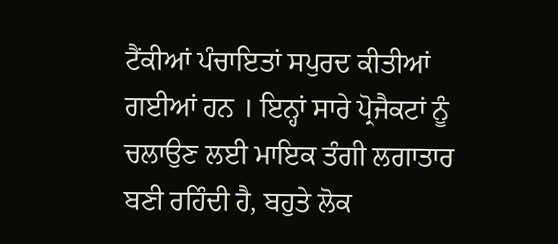ਟੈਂਕੀਆਂ ਪੰਚਾਇਤਾਂ ਸਪੁਰਦ ਕੀਤੀਆਂ ਗਈਆਂ ਹਨ । ਇਨ੍ਹਾਂ ਸਾਰੇ ਪ੍ਰੋਜੈਕਟਾਂ ਨੂੰ ਚਲਾਉਣ ਲਈ ਮਾਇਕ ਤੰਗੀ ਲਗਾਤਾਰ ਬਣੀ ਰਹਿੰਦੀ ਹੈ, ਬਹੁਤੇ ਲੋਕ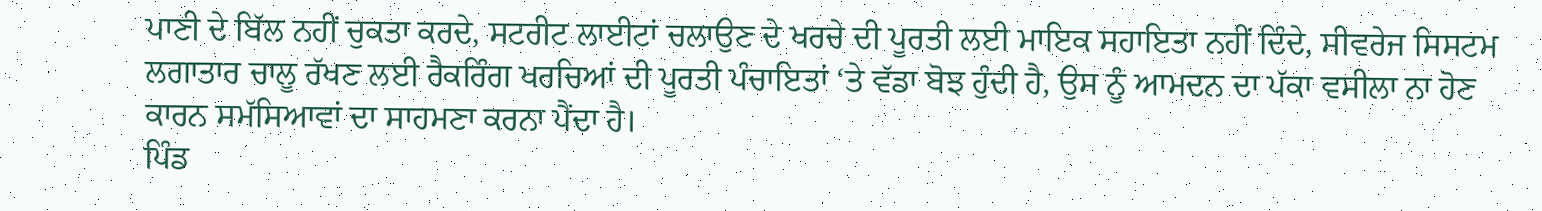ਪਾਣੀ ਦੇ ਬਿੱਲ ਨਹੀਂ ਚੁਕਤਾ ਕਰਦੇ, ਸਟਰੀਟ ਲਾਈਟਾਂ ਚਲਾਉਣ ਦੇ ਖਰਚੇ ਦੀ ਪੂਰਤੀ ਲਈ ਮਾਇਕ ਸਹਾਇਤਾ ਨਹੀਂ ਦਿੰਦੇ, ਸੀਵਰੇਜ ਸਿਸਟਮ ਲਗਾਤਾਰ ਚਾਲੂ ਰੱਖਣ ਲਈ ਰੈਕਰਿੰਗ ਖਰਚਿਆਂ ਦੀ ਪੂਰਤੀ ਪੰਚਾਇਤਾਂ ‘ਤੇ ਵੱਡਾ ਬੋਝ ਹੁੰਦੀ ਹੈ, ਉਸ ਨੂੰ ਆਮਦਨ ਦਾ ਪੱਕਾ ਵਸੀਲਾ ਨਾ ਹੋਣ ਕਾਰਨ ਸਮੱਸਿਆਵਾਂ ਦਾ ਸਾਹਮਣਾ ਕਰਨਾ ਪੈਂਦਾ ਹੈ।
ਪਿੰਡ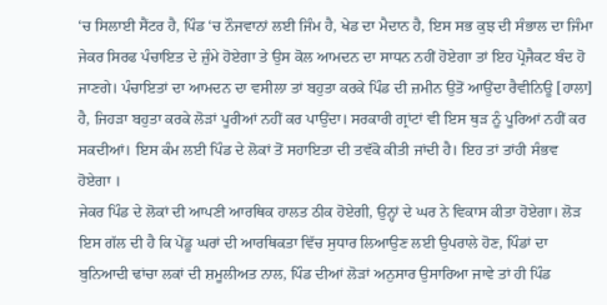‘ਚ ਸਿਲਾਈ ਸੈਂਟਰ ਹੈ, ਪਿੰਡ ‘ਚ ਨੌਜਵਾਨਾਂ ਲਈ ਜਿੰਮ ਹੈ, ਖੇਡ ਦਾ ਮੈਦਾਨ ਹੈ, ਇਸ ਸਭ ਕੁਝ ਦੀ ਸੰਭਾਲ ਦਾ ਜਿੰਮਾ ਜੇਕਰ ਸਿਰਫ ਪੰਚਾਇਤ ਦੇ ਜ਼ੁੰਮੇ ਹੋਏਗਾ ਤੇ ਉਸ ਕੋਲ ਆਮਦਨ ਦਾ ਸਾਧਨ ਨਹੀਂ ਹੋਏਗਾ ਤਾਂ ਇਹ ਪ੍ਰੋਜੈਕਟ ਬੰਦ ਹੋ ਜਾਣਗੇ। ਪੰਚਾਇਤਾਂ ਦਾ ਆਮਦਨ ਦਾ ਵਸੀਲਾ ਤਾਂ ਬਹੁਤਾ ਕਰਕੇ ਪਿੰਡ ਦੀ ਜ਼ਮੀਨ ਉਤੋਂ ਆਉਂਦਾ ਰੈਵੀਨਿਊ [ਹਾਲਾ] ਹੈ, ਜਿਹੜਾ ਬਹੁਤਾ ਕਰਕੇ ਲੋੜਾਂ ਪੂਰੀਆਂ ਨਹੀਂ ਕਰ ਪਾਉਂਦਾ। ਸਰਕਾਰੀ ਗ੍ਰਾਂਟਾਂ ਵੀ ਇਸ ਥੁੜ ਨੂੰ ਪੂਰਿਆਂ ਨਹੀਂ ਕਰ ਸਕਦੀਆਂ। ਇਸ ਕੰਮ ਲਈ ਪਿੰਡ ਦੇ ਲੋਕਾਂ ਤੋਂ ਸਹਾਇਤਾ ਦੀ ਤਵੱਕੋ ਕੀਤੀ ਜਾਂਦੀ ਹੈ। ਇਹ ਤਾਂ ਤਾਂਹੀ ਸੰਭਵ ਹੋਏਗਾ ।
ਜੇਕਰ ਪਿੰਡ ਦੇ ਲੋਕਾਂ ਦੀ ਆਪਣੀ ਆਰਥਿਕ ਹਾਲਤ ਠੀਕ ਹੋਏਗੀ, ਉਨ੍ਹਾਂ ਦੇ ਘਰ ਨੇ ਵਿਕਾਸ ਕੀਤਾ ਹੋਏਗਾ। ਲੋੜ ਇਸ ਗੱਲ ਦੀ ਹੈ ਕਿ ਪੇਂਡੂ ਘਰਾਂ ਦੀ ਆਰਥਿਕਤਾ ਵਿੱਚ ਸੁਧਾਰ ਲਿਆਉਣ ਲਈ ਉਪਰਾਲੇ ਹੋਣ, ਪਿੰਡਾਂ ਦਾ ਬੁਨਿਆਦੀ ਢਾਂਚਾ ਲਕਾਂ ਦੀ ਸ਼ਮੂਲੀਅਤ ਨਾਲ, ਪਿੰਡ ਦੀਆਂ ਲੋੜਾਂ ਅਨੁਸਾਰ ਉਸਾਰਿਆ ਜਾਵੇ ਤਾਂ ਹੀ ਪਿੰਡ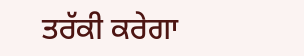ਤਰੱਕੀ ਕਰੇਗਾ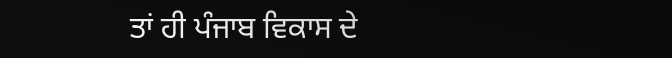ਤਾਂ ਹੀ ਪੰਜਾਬ ਵਿਕਾਸ ਦੇ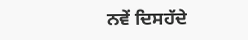ਨਵੇਂ ਦਿਸਹੱਦੇ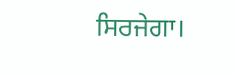ਸਿਰਜੇਗਾ।